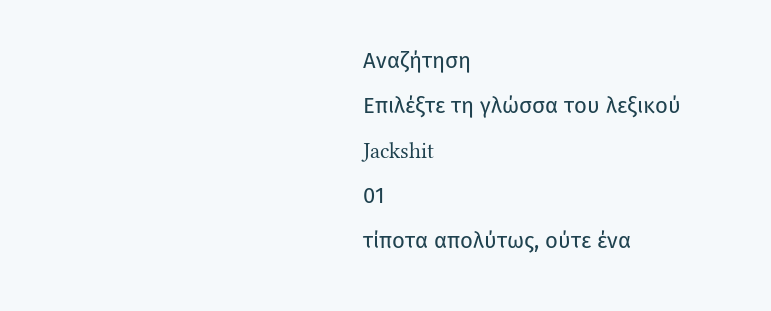Αναζήτηση
Επιλέξτε τη γλώσσα του λεξικού
Jackshit
01
τίποτα απολύτως, ούτε ένα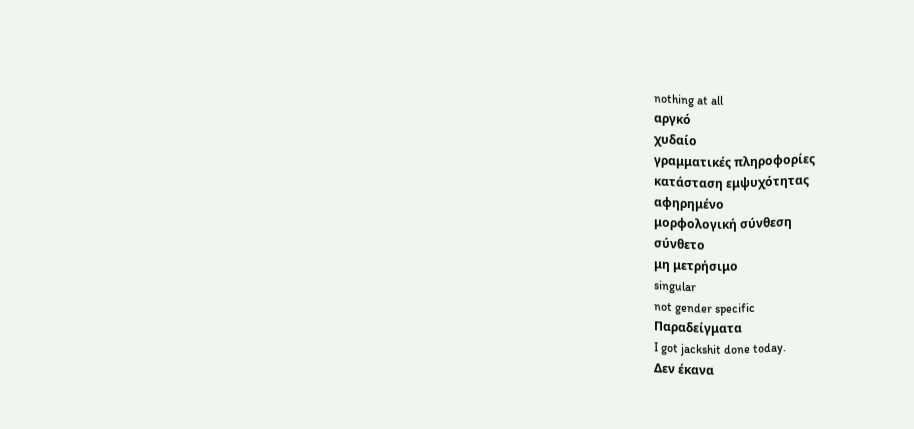nothing at all
αργκό
χυδαίο
γραμματικές πληροφορίες
κατάσταση εμψυχότητας
αφηρημένο
μορφολογική σύνθεση
σύνθετο
μη μετρήσιμο
singular
not gender specific
Παραδείγματα
I got jackshit done today.
Δεν έκανα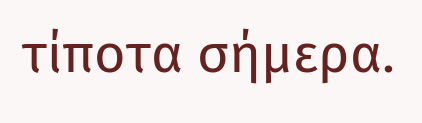τίποτα σήμερα.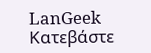LanGeek
Κατεβάστε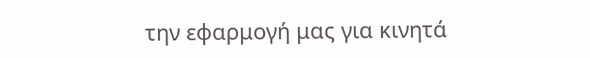την εφαρμογή μας για κινητά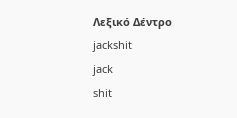Λεξικό Δέντρο
jackshit
jack
shit